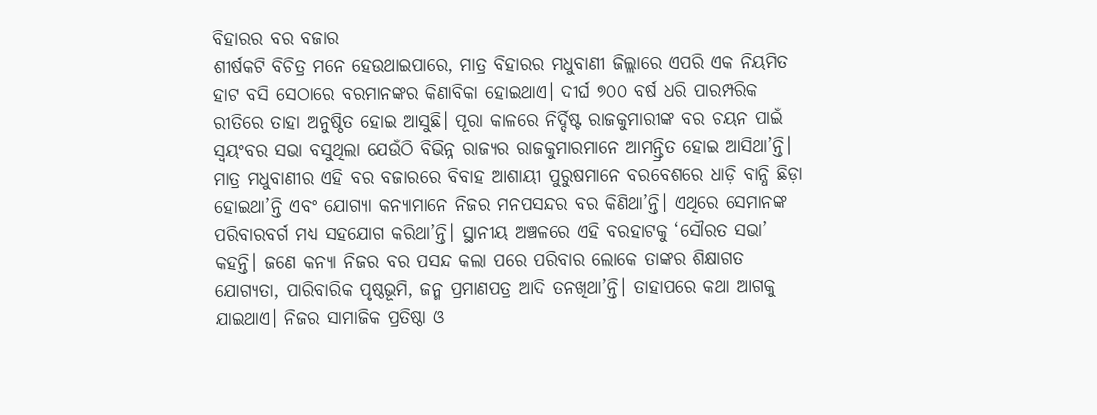ବିହାରର ବର ବଜାର
ଶୀର୍ଷକଟି ବିଚିତ୍ର ମନେ ହେଉଥାଇପାରେ, ମାତ୍ର ବିହାରର ମଧୁବାଣୀ ଜିଲ୍ଲାରେ ଏପରି ଏକ ନିୟମିତ ହାଟ ବସି ସେଠାରେ ବରମାନଙ୍କର କିଣାବିକା ହୋଇଥାଏ। ଦୀର୍ଘ ୭୦୦ ବର୍ଷ ଧରି ପାରମ୍ପରିକ ରୀତିରେ ତାହା ଅନୁଷ୍ଠିତ ହୋଇ ଆସୁଛି। ପୂରା କାଳରେ ନିର୍ଦ୍ଦିଷ୍ଟ ରାଜକୁମାରୀଙ୍କ ବର ଚୟନ ପାଇଁ ସ୍ବୟଂବର ସଭା ବସୁଥିଲା ଯେଉଁଠି ବିଭିନ୍ନ ରାଜ୍ୟର ରାଜକୁମାରମାନେ ଆମନ୍ତ୍ରିତ ହୋଇ ଆସିଥା’ନ୍ତି। ମାତ୍ର ମଧୁବାଣୀର ଏହି ବର ବଜାରରେ ବିବାହ ଆଶାୟୀ ପୁରୁଷମାନେ ବରବେଶରେ ଧାଡ଼ି ବାନ୍ଧି ଛିଡ଼ା ହୋଇଥା’ନ୍ତି ଏବଂ ଯୋଗ୍ୟା କନ୍ୟାମାନେ ନିଜର ମନପସନ୍ଦର ବର କିଣିଥା’ନ୍ତି। ଏଥିରେ ସେମାନଙ୍କ ପରିବାରବର୍ଗ ମଧ୍ୟ ସହଯୋଗ କରିଥା’ନ୍ତି। ସ୍ଥାନୀୟ ଅଞ୍ଚଳରେ ଏହି ବରହାଟକୁ ‘ସୌରତ ସଭା’ କହନ୍ତି। ଜଣେ କନ୍ୟା ନିଜର ବର ପସନ୍ଦ କଲା ପରେ ପରିବାର ଲୋକେ ତାଙ୍କର ଶିକ୍ଷାଗତ ଯୋଗ୍ୟତା, ପାରିବାରିକ ପୃଷ୍ଠଭୂମି, ଜନ୍ମ ପ୍ରମାଣପତ୍ର ଆଦି ତନଖିଥା’ନ୍ତି। ତାହାପରେ କଥା ଆଗକୁ ଯାଇଥାଏ। ନିଜର ସାମାଜିକ ପ୍ରତିଷ୍ଠା ଓ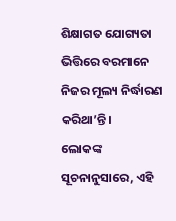ଶିକ୍ଷାଗତ ଯୋଗ୍ୟତା ଭିତ୍ତିରେ ବରମାନେ ନିଜର ମୂଲ୍ୟ ନିର୍ଦ୍ଧାରଣ କରିଥା’ନ୍ତି।
ଲୋକଙ୍କ ସୂଚନାନୁସାରେ, ଏହି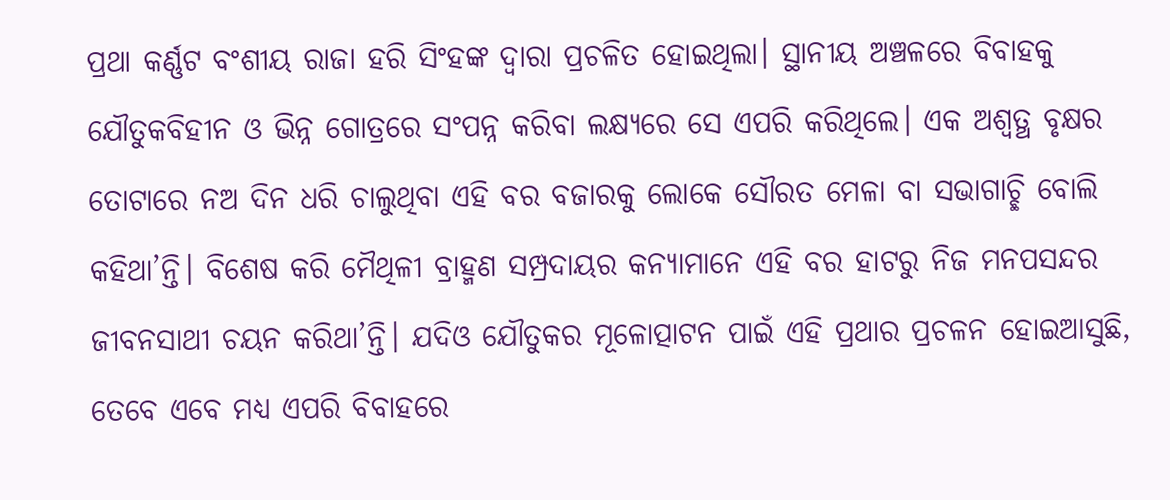ପ୍ରଥା କର୍ଣ୍ଣଟ ବଂଶୀୟ ରାଜା ହରି ସିଂହଙ୍କ ଦ୍ବାରା ପ୍ରଚଳିତ ହୋଇଥିଲା। ସ୍ଥାନୀୟ ଅଞ୍ଚଳରେ ବିବାହକୁ ଯୌତୁକବିହୀନ ଓ ଭିନ୍ନ ଗୋତ୍ରରେ ସଂପନ୍ନ କରିବା ଲକ୍ଷ୍ୟରେ ସେ ଏପରି କରିଥିଲେ। ଏକ ଅଶ୍ବତ୍ଥ ବୃକ୍ଷର ତୋଟାରେ ନଅ ଦିନ ଧରି ଚାଲୁଥିବା ଏହି ବର ବଜାରକୁ ଲୋକେ ସୌରତ ମେଳା ବା ସଭାଗାଚ୍ଛି ବୋଲି କହିଥା’ନ୍ତି। ବିଶେଷ କରି ମୈଥିଳୀ ବ୍ରାହ୍ମଣ ସମ୍ପ୍ରଦାୟର କନ୍ୟାମାନେ ଏହି ବର ହାଟରୁ ନିଜ ମନପସନ୍ଦର ଜୀବନସାଥୀ ଚୟନ କରିଥା’ନ୍ତି। ଯଦିଓ ଯୌତୁକର ମୂଳୋତ୍ପାଟନ ପାଇଁ ଏହି ପ୍ରଥାର ପ୍ରଚଳନ ହୋଇଆସୁଛି, ତେବେ ଏବେ ମଧ୍ୟ ଏପରି ବିବାହରେ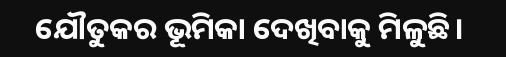ଯୌତୁକର ଭୂମିକା ଦେଖିବାକୁ ମିଳୁଛି।